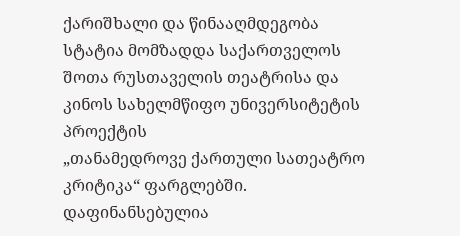ქარიშხალი და წინააღმდეგობა
სტატია მომზადდა საქართველოს შოთა რუსთაველის თეატრისა და
კინოს სახელმწიფო უნივერსიტეტის პროექტის
„თანამედროვე ქართული სათეატრო კრიტიკა“ ფარგლებში.
დაფინანსებულია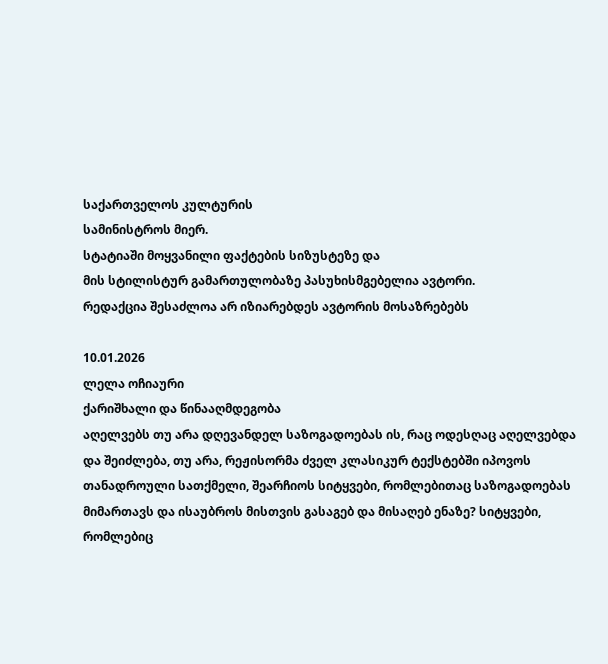საქართველოს კულტურის
სამინისტროს მიერ.
სტატიაში მოყვანილი ფაქტების სიზუსტეზე და
მის სტილისტურ გამართულობაზე პასუხისმგებელია ავტორი.
რედაქცია შესაძლოა არ იზიარებდეს ავტორის მოსაზრებებს

10.01.2026
ლელა ოჩიაური
ქარიშხალი და წინააღმდეგობა
აღელვებს თუ არა დღევანდელ საზოგადოებას ის, რაც ოდესღაც აღელვებდა და შეიძლება, თუ არა, რეჟისორმა ძველ კლასიკურ ტექსტებში იპოვოს თანადროული სათქმელი, შეარჩიოს სიტყვები, რომლებითაც საზოგადოებას მიმართავს და ისაუბროს მისთვის გასაგებ და მისაღებ ენაზე? სიტყვები, რომლებიც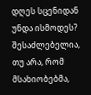დღეს სცენიდან უნდა ისმოდეს? შესაძლებელია, თუ არა, რომ მსახიობებმა,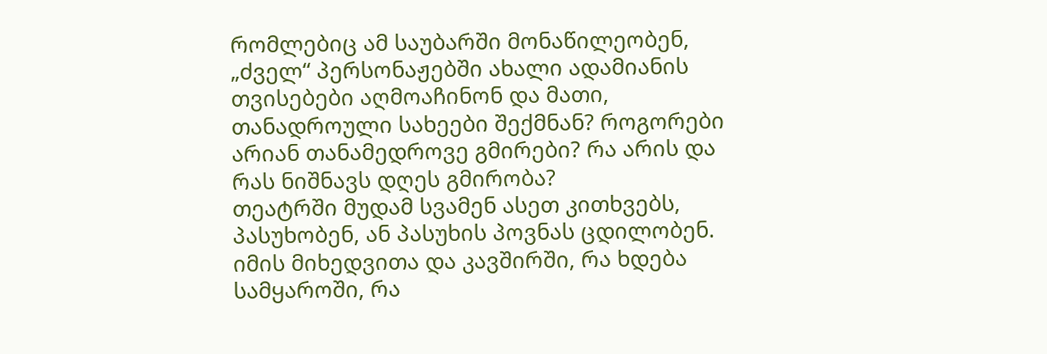რომლებიც ამ საუბარში მონაწილეობენ, „ძველ“ პერსონაჟებში ახალი ადამიანის თვისებები აღმოაჩინონ და მათი, თანადროული სახეები შექმნან? როგორები არიან თანამედროვე გმირები? რა არის და რას ნიშნავს დღეს გმირობა?
თეატრში მუდამ სვამენ ასეთ კითხვებს, პასუხობენ, ან პასუხის პოვნას ცდილობენ. იმის მიხედვითა და კავშირში, რა ხდება სამყაროში, რა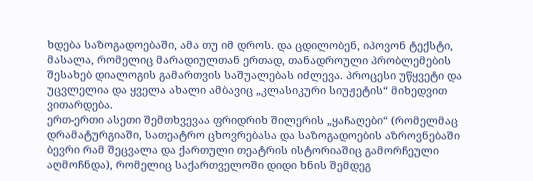ხდება საზოგადოებაში, ამა თუ იმ დროს. და ცდილობენ, იპოვონ ტექსტი, მასალა, რომელიც მარადიულთან ერთად, თანადროული პრობლემების შესახებ დიალოგის გამართვის საშუალებას იძლევა. პროცესი უწყვეტი და უცვლელია და ყველა ახალი ამბავიც „კლასიკური სიუჟეტის“ მიხედვით ვითარდება.
ერთ-ერთი ასეთი შემთხვევაა ფრიდრიხ შილერის „ყაჩაღები“ (რომელმაც დრამატურგიაში, სათეატრო ცხოვრებასა და საზოგადოების აზროვნებაში ბევრი რამ შეცვალა და ქართული თეატრის ისტორიაშიც გამორჩეული აღმოჩნდა), რომელიც საქართველოში დიდი ხნის შემდეგ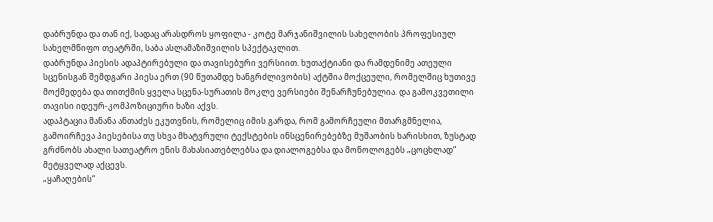დაბრუნდა და თან იქ, სადაც არასდროს ყოფილა - კოტე მარჯანიშვილის სახელობის პროფესიულ სახელმწიფო თეატრში, საბა ასლამაზიშვილის სპექტაკლით.
დაბრუნდა პიესის ადაპტირებული და თავისებური ვერსიით. ხუთაქტიანი და რამდენიმე ათეული სცენისგან შემდგარი პიესა ერთ (90 წუთამდე ხანგრძლივობის) აქტშია მოქცეული, რომელშიც ხუთივე მოქმედება და თითქმის ყველა სცენა-სურათის მოკლე ვერსიები შენარჩუნებულია. და გამოკვეთილი თავისი იდეურ-კომპოზიციური ხაზი აქვს.
ადაპტაცია მანანა ანთაძეს ეკუთვნის, რომელიც იმის გარდა, რომ გამორჩეული მთარგმნელია, გამოირჩევა პიესებისა თუ სხვა მხატვრული ტექსტების ინსცენირებებზე მუშაობის ხარისხით, ზუსტად გრძნობს ახალი სათეატრო ენის მახასიათებლებსა და დიალოგებსა და მონოლოგებს „ცოცხლად“ მეტყველად აქცევს.
„ყაჩაღების“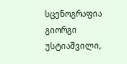სცენოგრაფია გიორგი უსტიაშვილი,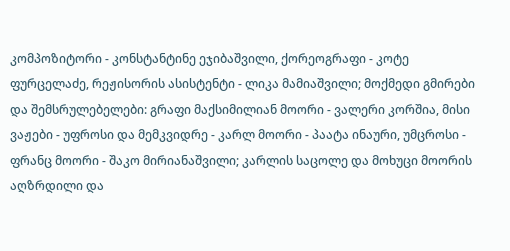კომპოზიტორი - კონსტანტინე ეჯიბაშვილი, ქორეოგრაფი - კოტე ფურცელაძე, რეჟისორის ასისტენტი - ლიკა მამიაშვილი; მოქმედი გმირები და შემსრულებელები: გრაფი მაქსიმილიან მოორი - ვალერი კორშია, მისი ვაჟები - უფროსი და მემკვიდრე - კარლ მოორი - პაატა ინაური, უმცროსი - ფრანც მოორი - შაკო მირიანაშვილი; კარლის საცოლე და მოხუცი მოორის აღზრდილი და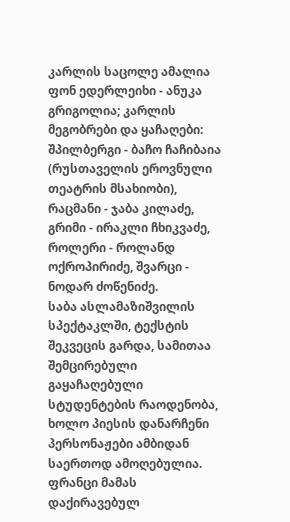კარლის საცოლე ამალია ფონ ედერლეიხი - ანუკა გრიგოლია; კარლის მეგობრები და ყაჩაღები: შპილბერგი - ბაჩო ჩაჩიბაია (რუსთაველის ეროვნული თეატრის მსახიობი), რაცმანი - ჯაბა კილაძე, გრიმი - ირაკლი ჩხიკვაძე, როლერი - როლანდ ოქროპირიძე, შვარცი - ნოდარ ძოწენიძე.
საბა ასლამაზიშვილის სპექტაკლში, ტექსტის შეკვეცის გარდა, სამითაა შემცირებული გაყაჩაღებული სტუდენტების რაოდენობა, ხოლო პიესის დანარჩენი პერსონაჟები ამბიდან საერთოდ ამოღებულია. ფრანცი მამას დაქირავებულ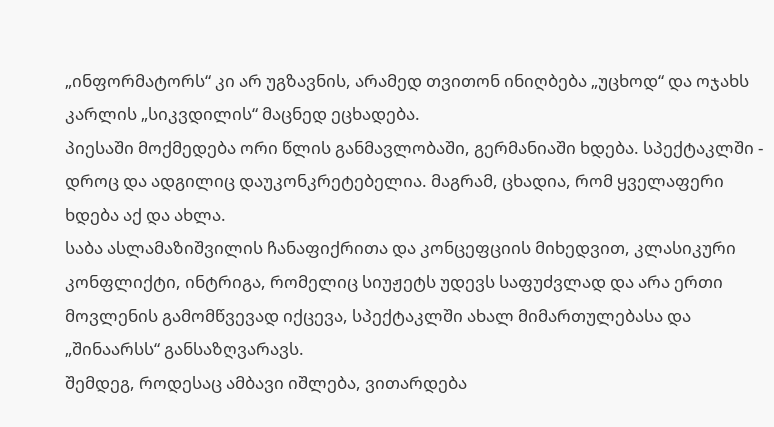„ინფორმატორს“ კი არ უგზავნის, არამედ თვითონ ინიღბება „უცხოდ“ და ოჯახს კარლის „სიკვდილის“ მაცნედ ეცხადება.
პიესაში მოქმედება ორი წლის განმავლობაში, გერმანიაში ხდება. სპექტაკლში - დროც და ადგილიც დაუკონკრეტებელია. მაგრამ, ცხადია, რომ ყველაფერი ხდება აქ და ახლა.
საბა ასლამაზიშვილის ჩანაფიქრითა და კონცეფციის მიხედვით, კლასიკური კონფლიქტი, ინტრიგა, რომელიც სიუჟეტს უდევს საფუძვლად და არა ერთი მოვლენის გამომწვევად იქცევა, სპექტაკლში ახალ მიმართულებასა და „შინაარსს“ განსაზღვარავს.
შემდეგ, როდესაც ამბავი იშლება, ვითარდება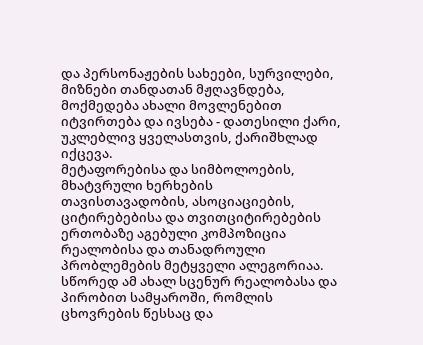და პერსონაჟების სახეები, სურვილები, მიზნები თანდათან მჟღავნდება, მოქმედება ახალი მოვლენებით იტვირთება და ივსება - დათესილი ქარი, უკლებლივ ყველასთვის, ქარიშხლად იქცევა.
მეტაფორებისა და სიმბოლოების, მხატვრული ხერხების თავისთავადობის, ასოციაციების, ციტირებებისა და თვითციტირებების ერთობაზე აგებული კომპოზიცია რეალობისა და თანადროული პრობლემების მეტყველი ალეგორიაა.
სწორედ ამ ახალ სცენურ რეალობასა და პირობით სამყაროში, რომლის ცხოვრების წესსაც და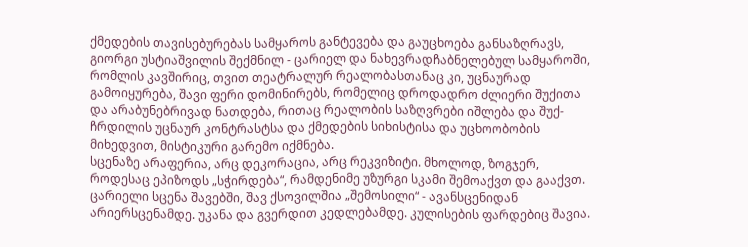ქმედების თავისებურებას სამყაროს განტევება და გაუცხოება განსაზღრავს, გიორგი უსტიაშვილის შექმნილ - ცარიელ და ნახევრადჩაბნელებულ სამყაროში, რომლის კავშირიც, თვით თეატრალურ რეალობასთანაც კი, უცნაურად გამოიყურება, შავი ფერი დომინირებს, რომელიც დროდადრო ძლიერი შუქითა და არაბუნებრივად ნათდება, რითაც რეალობის საზღვრები იშლება და შუქ-ჩრდილის უცნაურ კონტრასტსა და ქმედების სიხისტისა და უცხოობობის მიხედვით, მისტიკური გარემო იქმნება.
სცენაზე არაფერია, არც დეკორაცია, არც რეკვიზიტი. მხოლოდ, ზოგჯერ, როდესაც ეპიზოდს „სჭირდება“, რამდენიმე უზურგი სკამი შემოაქვთ და გააქვთ. ცარიელი სცენა შავებში, შავ ქსოვილშია „შემოსილი“ - ავანსცენიდან არიერსცენამდე. უკანა და გვერდით კედლებამდე. კულისების ფარდებიც შავია.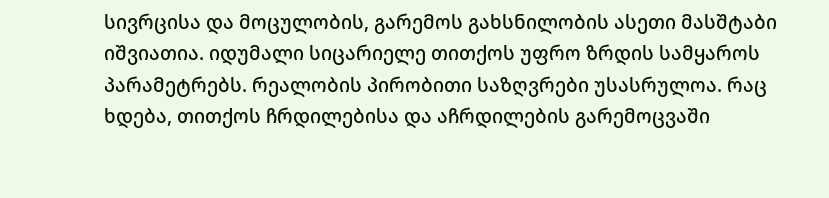სივრცისა და მოცულობის, გარემოს გახსნილობის ასეთი მასშტაბი იშვიათია. იდუმალი სიცარიელე თითქოს უფრო ზრდის სამყაროს პარამეტრებს. რეალობის პირობითი საზღვრები უსასრულოა. რაც ხდება, თითქოს ჩრდილებისა და აჩრდილების გარემოცვაში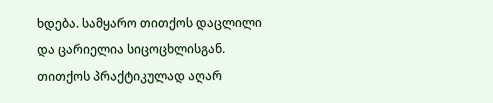ხდება. სამყარო თითქოს დაცლილი და ცარიელია სიცოცხლისგან. თითქოს პრაქტიკულად აღარ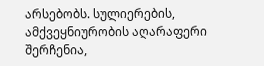არსებობს. სულიერების, ამქვეყნიურობის აღარაფერი შერჩენია,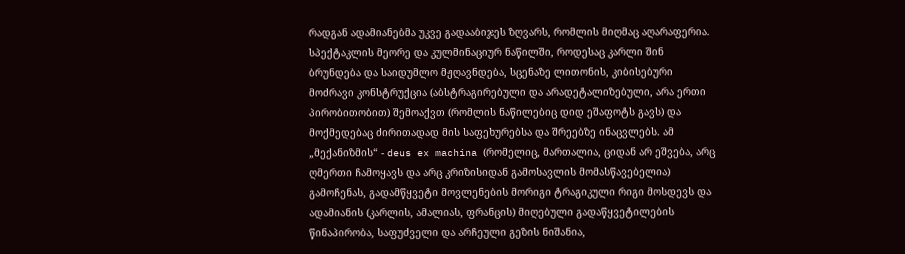რადგან ადამიანებმა უკვე გადააბიჯეს ზღვარს, რომლის მიღმაც აღარაფერია.
სპექტაკლის მეორე და კულმინაციურ ნაწილში, როდესაც კარლი შინ ბრუნდება და საიდუმლო მჟღავნდება, სცენაზე ლითონის, კიბისებური მოძრავი კონსტრუქცია (აბსტრაგირებული და არადეტალიზებული, არა ერთი პირობითობით) შემოაქვთ (რომლის ნაწილებიც დიდ ეშაფოტს გავს) და მოქმედებაც ძირითადად მის საფეხურებსა და შრეებზე ინაცვლებს. ამ „მექანიზმის“ - deus ex machina (რომელიც, მართალია, ციდან არ ეშვება, არც ღმერთი ჩამოყავს და არც კრიზისიდან გამოსავლის მომასწავებელია) გამოჩენას, გადამწყვეტი მოვლენების მორიგი ტრაგიკული რიგი მოსდევს და ადამიანის (კარლის, ამალიას, ფრანცის) მიღებული გადაწყვეტილების წინაპირობა, საფუძველი და არჩეული გეზის ნიშანია,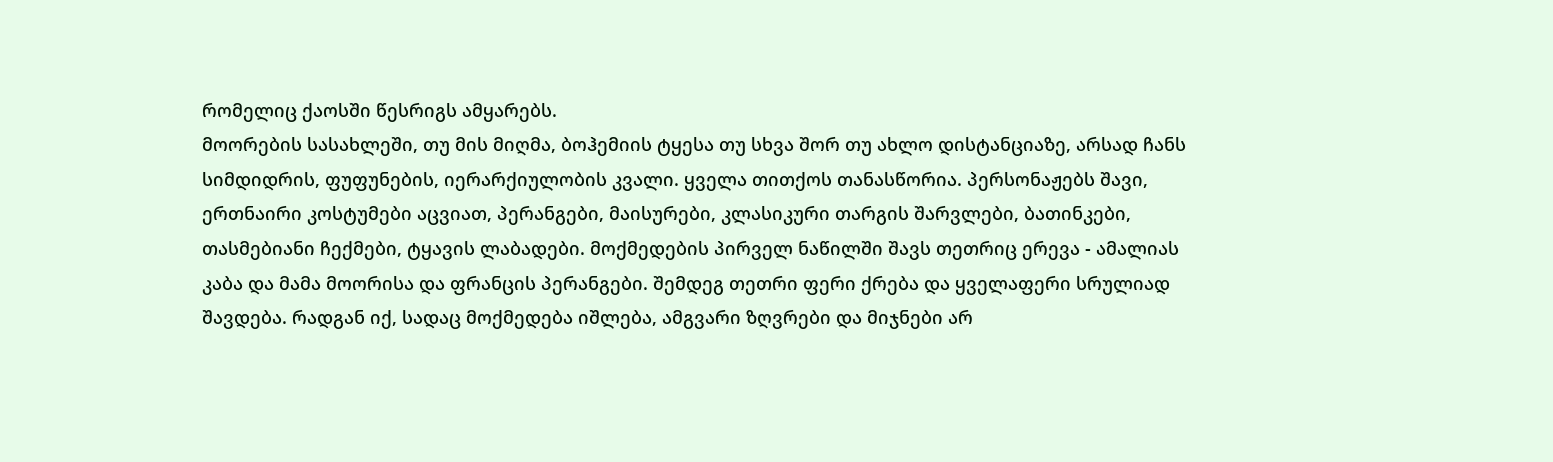რომელიც ქაოსში წესრიგს ამყარებს.
მოორების სასახლეში, თუ მის მიღმა, ბოჰემიის ტყესა თუ სხვა შორ თუ ახლო დისტანციაზე, არსად ჩანს სიმდიდრის, ფუფუნების, იერარქიულობის კვალი. ყველა თითქოს თანასწორია. პერსონაჟებს შავი, ერთნაირი კოსტუმები აცვიათ, პერანგები, მაისურები, კლასიკური თარგის შარვლები, ბათინკები, თასმებიანი ჩექმები, ტყავის ლაბადები. მოქმედების პირველ ნაწილში შავს თეთრიც ერევა - ამალიას კაბა და მამა მოორისა და ფრანცის პერანგები. შემდეგ თეთრი ფერი ქრება და ყველაფერი სრულიად შავდება. რადგან იქ, სადაც მოქმედება იშლება, ამგვარი ზღვრები და მიჯნები არ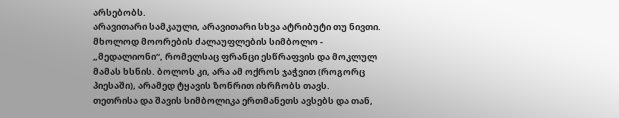არსებობს.
არავითარი სამკაული, არავითარი სხვა ატრიბუტი თუ ნივთი. მხოლოდ მოორების ძალაუფლების სიმბოლო - „მედალიონი“, რომელსაც ფრანცი ესწრაფვის და მოკლულ მამას ხსნის. ბოლოს კი, არა ამ ოქროს ჯაჭვით (როგორც პიესაში), არამედ ტყავის ზონრით იხრჩობს თავს.
თეთრისა და შავის სიმბოლიკა ერთმანეთს ავსებს და თან,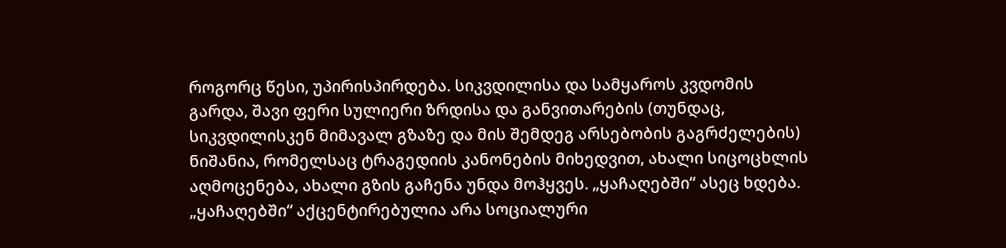როგორც წესი, უპირისპირდება. სიკვდილისა და სამყაროს კვდომის გარდა, შავი ფერი სულიერი ზრდისა და განვითარების (თუნდაც, სიკვდილისკენ მიმავალ გზაზე და მის შემდეგ არსებობის გაგრძელების) ნიშანია, რომელსაც ტრაგედიის კანონების მიხედვით, ახალი სიცოცხლის აღმოცენება, ახალი გზის გაჩენა უნდა მოჰყვეს. „ყაჩაღებში“ ასეც ხდება.
„ყაჩაღებში“ აქცენტირებულია არა სოციალური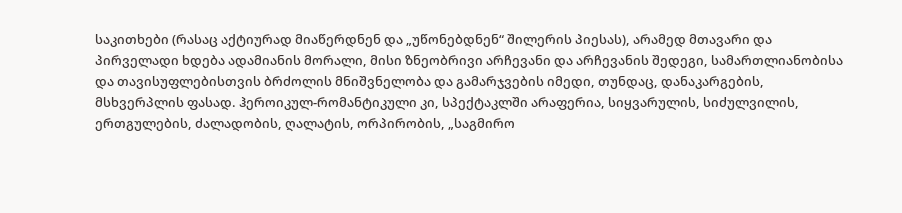საკითხები (რასაც აქტიურად მიაწერდნენ და „უწონებდნენ“ შილერის პიესას), არამედ მთავარი და პირველადი ხდება ადამიანის მორალი, მისი ზნეობრივი არჩევანი და არჩევანის შედეგი, სამართლიანობისა და თავისუფლებისთვის ბრძოლის მნიშვნელობა და გამარჯვების იმედი, თუნდაც, დანაკარგების, მსხვერპლის ფასად. ჰეროიკულ-რომანტიკული კი, სპექტაკლში არაფერია, სიყვარულის, სიძულვილის, ერთგულების, ძალადობის, ღალატის, ორპირობის, „საგმირო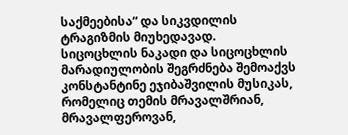საქმეებისა“ და სიკვდილის ტრაგიზმის მიუხედავად.
სიცოცხლის ნაკადი და სიცოცხლის მარადიულობის შეგრძნება შემოაქვს კონსტანტინე ეჯიბაშვილის მუსიკას, რომელიც თემის მრავალშრიან, მრავალფეროვან,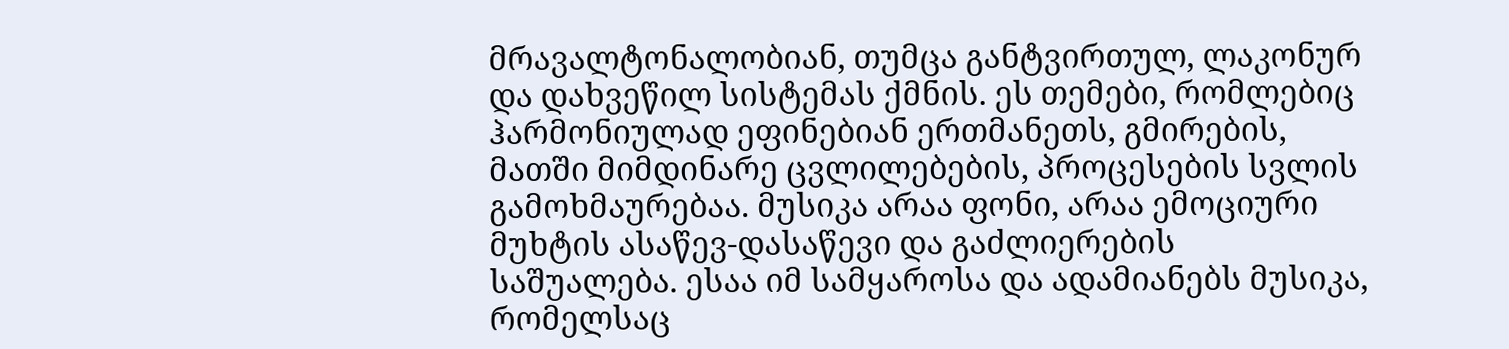მრავალტონალობიან, თუმცა განტვირთულ, ლაკონურ და დახვეწილ სისტემას ქმნის. ეს თემები, რომლებიც ჰარმონიულად ეფინებიან ერთმანეთს, გმირების, მათში მიმდინარე ცვლილებების, პროცესების სვლის გამოხმაურებაა. მუსიკა არაა ფონი, არაა ემოციური მუხტის ასაწევ-დასაწევი და გაძლიერების საშუალება. ესაა იმ სამყაროსა და ადამიანებს მუსიკა, რომელსაც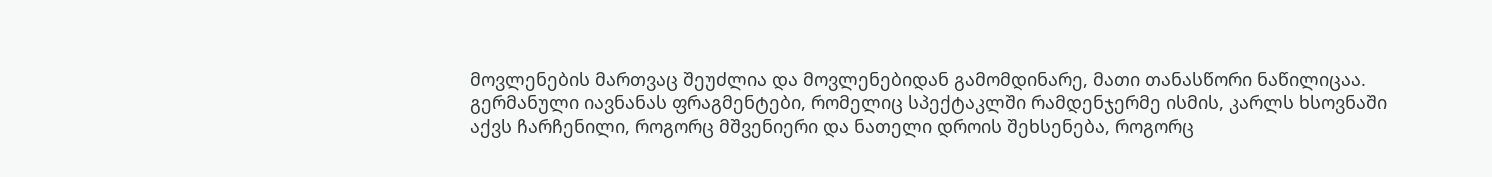მოვლენების მართვაც შეუძლია და მოვლენებიდან გამომდინარე, მათი თანასწორი ნაწილიცაა.
გერმანული იავნანას ფრაგმენტები, რომელიც სპექტაკლში რამდენჯერმე ისმის, კარლს ხსოვნაში აქვს ჩარჩენილი, როგორც მშვენიერი და ნათელი დროის შეხსენება, როგორც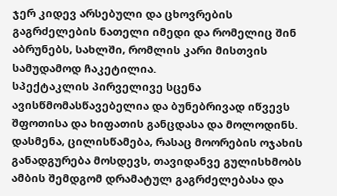ჯერ კიდევ არსებული და ცხოვრების გაგრძელების ნათელი იმედი და რომელიც შინ აბრუნებს, სახლში, რომლის კარი მისთვის სამუდამოდ ჩაკეტილია.
სპექტაკლის პირველივე სცენა ავისწმომასწავებელია და ბუნებრივად იწვევს შფოთისა და ხიფათის განცდასა და მოლოდინს. დასმენა, ცილისწამება, რასაც მოორების ოჯახის განადგურება მოსდევს, თავიდანვე გულისხმობს ამბის შემდგომ დრამატულ გაგრძელებასა და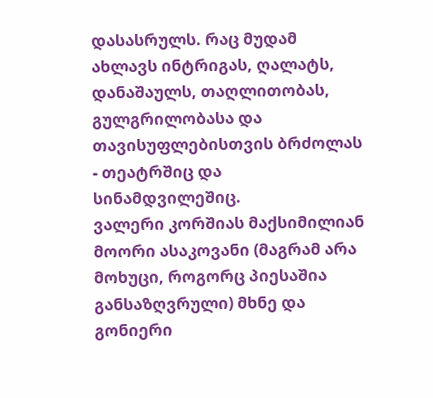დასასრულს. რაც მუდამ ახლავს ინტრიგას, ღალატს, დანაშაულს, თაღლითობას, გულგრილობასა და თავისუფლებისთვის ბრძოლას - თეატრშიც და სინამდვილეშიც.
ვალერი კორშიას მაქსიმილიან მოორი ასაკოვანი (მაგრამ არა მოხუცი, როგორც პიესაშია განსაზღვრული) მხნე და გონიერი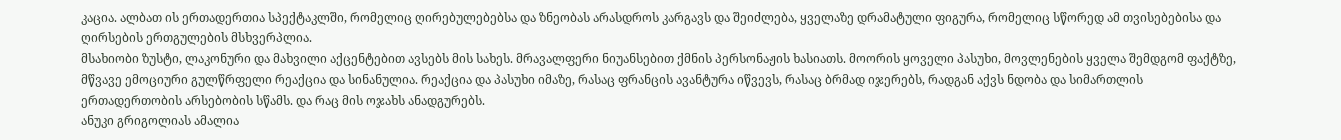კაცია. ალბათ ის ერთადერთია სპექტაკლში, რომელიც ღირებულებებსა და ზნეობას არასდროს კარგავს და შეიძლება, ყველაზე დრამატული ფიგურა, რომელიც სწორედ ამ თვისებებისა და ღირსების ერთგულების მსხვერპლია.
მსახიობი ზუსტი, ლაკონური და მახვილი აქცენტებით ავსებს მის სახეს. მრავალფერი ნიუანსებით ქმნის პერსონაჟის ხასიათს. მოორის ყოველი პასუხი, მოვლენების ყველა შემდგომ ფაქტზე, მწვავე ემოციური გულწრფელი რეაქცია და სინანულია. რეაქცია და პასუხი იმაზე, რასაც ფრანცის ავანტურა იწვევს, რასაც ბრმად იჯერებს, რადგან აქვს ნდობა და სიმართლის ერთადერთობის არსებობის სწამს. და რაც მის ოჯახს ანადგურებს.
ანუკი გრიგოლიას ამალია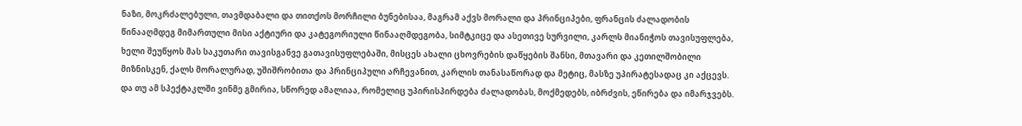ნაზი, მოკრძალებული, თავმდაბალი და თითქოს მორჩილი ბუნებისაა, მაგრამ აქვს მორალი და პრინციპები, ფრანცის ძალადობის წინააღმდეგ მიმართული მისი აქტიური და კატეგორიული წინააღმდეგობა, სიმტკიცე და ასეთივე სურვილი, კარლს მიანიჭოს თავისუფლება, ხელი შეუწყოს მას საკუთარი თავისგანვე გათავისუფლებაში, მისცეს ახალი ცხოვრების დაწყების შანსი, მთავარი და კეთილშობილი მიზნისკენ, ქალს მორალურად, უშიშრობითა და პრინციპული არჩევანით, კარლის თანასაწორად და მეტიც, მასზე უპირატესადაც კი აქცევს. და თუ ამ სპექტაკლში ვინმე გმირია, სწორედ ამალიაა, რომელიც უპირისპირდება ძალადობას, მოქმედებს, იბრძვის, ეწირება და იმარჯვებს.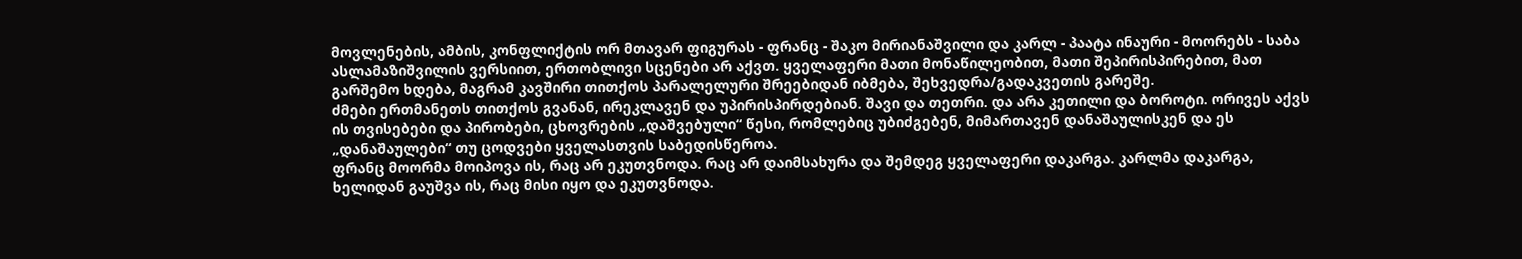მოვლენების, ამბის, კონფლიქტის ორ მთავარ ფიგურას - ფრანც - შაკო მირიანაშვილი და კარლ - პაატა ინაური - მოორებს - საბა ასლამაზიშვილის ვერსიით, ერთობლივი სცენები არ აქვთ. ყველაფერი მათი მონაწილეობით, მათი შეპირისპირებით, მათ გარშემო ხდება, მაგრამ კავშირი თითქოს პარალელური შრეებიდან იბმება, შეხვედრა/გადაკვეთის გარეშე.
ძმები ერთმანეთს თითქოს გვანან, ირეკლავენ და უპირისპირდებიან. შავი და თეთრი. და არა კეთილი და ბოროტი. ორივეს აქვს ის თვისებები და პირობები, ცხოვრების „დაშვებული“ წესი, რომლებიც უბიძგებენ, მიმართავენ დანაშაულისკენ და ეს „დანაშაულები“ თუ ცოდვები ყველასთვის საბედისწეროა.
ფრანც მოორმა მოიპოვა ის, რაც არ ეკუთვნოდა. რაც არ დაიმსახურა და შემდეგ ყველაფერი დაკარგა. კარლმა დაკარგა, ხელიდან გაუშვა ის, რაც მისი იყო და ეკუთვნოდა.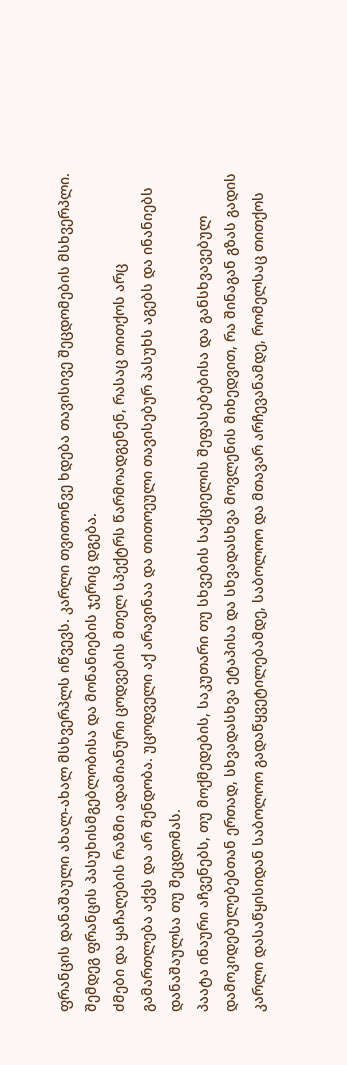ფრანცის დანაშაული ახალ-ახალ მსხვერპლს იწვევს. კარლი თვითონვე ხდება თავისივე შეცდომების მსხვერპლი. შემდეგ ფრანცის პასუხისმგებლობისა და მონანიების ჯერიც დგება.
ძმები და ყაჩაღების რაზმი ადამიანური ცოდვების მთელ სპექტრს წარმოადგენენ, რასაც თითქოს არც გამართლება აქვს და არ შენდობა. უცოდველი აქ არავინაა და თითოეული თავისებურ პასუხს აგებს და ინანიებს დანაშაულსა თუ შეცდომას.
პაატა ინაური აჩვენებს, თუ მოქმედების, საკუთარი თუ სხვების საქციელის შეფასებებისა და განსხვავებულ დამოკიდებულებებთან ერთად, სხვადასხვა ეტაპისა და სხვადასხვა მოვლენის მიხედვით, რა შინაგან გზას გადის კარლი დასაწყისიდან საბოლოო გადაწყვეტილებამდე, საბოლოო და მთავარ არჩევანამდე, რომელსაც თითქოს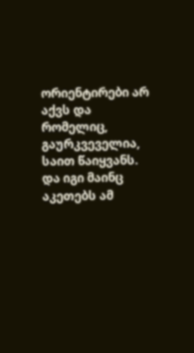ორიენტირები არ აქვს და რომელიც, გაურკვეველია, საით წაიყვანს. და იგი მაინც აკეთებს ამ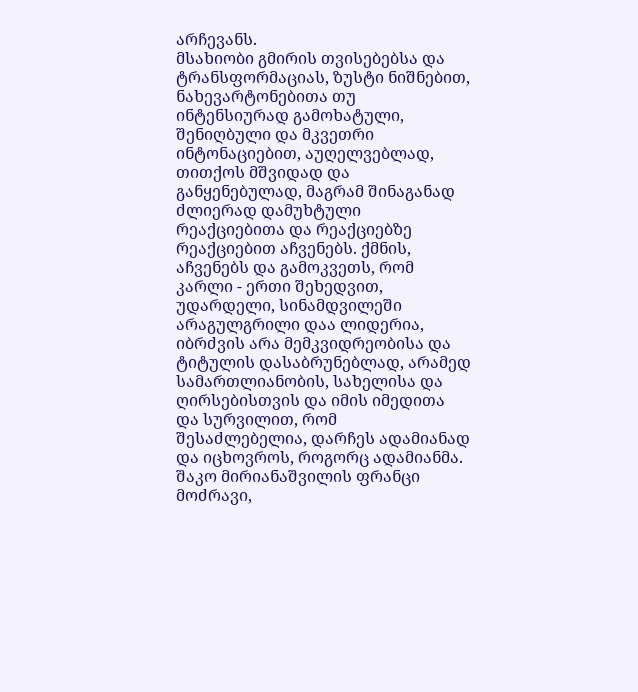არჩევანს.
მსახიობი გმირის თვისებებსა და ტრანსფორმაციას, ზუსტი ნიშნებით, ნახევარტონებითა თუ ინტენსიურად გამოხატული, შენიღბული და მკვეთრი ინტონაციებით, აუღელვებლად, თითქოს მშვიდად და განყენებულად, მაგრამ შინაგანად ძლიერად დამუხტული რეაქციებითა და რეაქციებზე რეაქციებით აჩვენებს. ქმნის, აჩვენებს და გამოკვეთს, რომ კარლი - ერთი შეხედვით, უდარდელი, სინამდვილეში არაგულგრილი დაა ლიდერია, იბრძვის არა მემკვიდრეობისა და ტიტულის დასაბრუნებლად, არამედ სამართლიანობის, სახელისა და ღირსებისთვის და იმის იმედითა და სურვილით, რომ შესაძლებელია, დარჩეს ადამიანად და იცხოვროს, როგორც ადამიანმა.
შაკო მირიანაშვილის ფრანცი მოძრავი,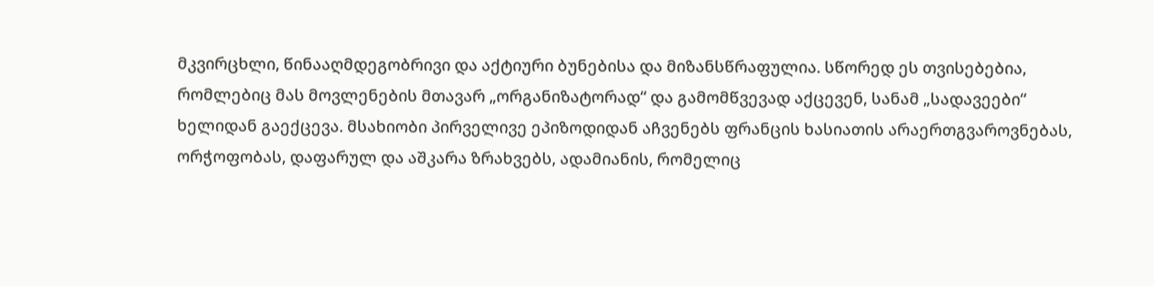მკვირცხლი, წინააღმდეგობრივი და აქტიური ბუნებისა და მიზანსწრაფულია. სწორედ ეს თვისებებია, რომლებიც მას მოვლენების მთავარ „ორგანიზატორად“ და გამომწვევად აქცევენ, სანამ „სადავეები“ ხელიდან გაექცევა. მსახიობი პირველივე ეპიზოდიდან აჩვენებს ფრანცის ხასიათის არაერთგვაროვნებას, ორჭოფობას, დაფარულ და აშკარა ზრახვებს, ადამიანის, რომელიც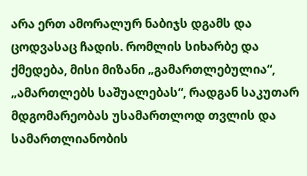არა ერთ ამორალურ ნაბიჯს დგამს და ცოდვასაც ჩადის. რომლის სიხარბე და ქმედება, მისი მიზანი „გამართლებულია“, „ამართლებს საშუალებას“, რადგან საკუთარ მდგომარეობას უსამართლოდ თვლის და სამართლიანობის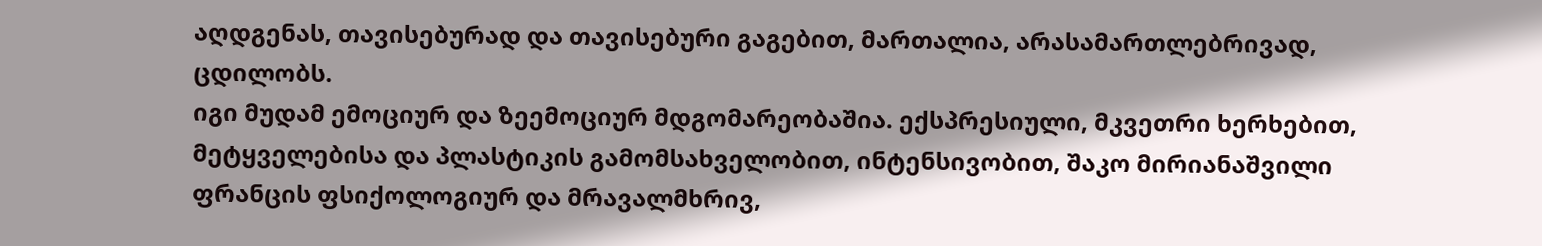აღდგენას, თავისებურად და თავისებური გაგებით, მართალია, არასამართლებრივად, ცდილობს.
იგი მუდამ ემოციურ და ზეემოციურ მდგომარეობაშია. ექსპრესიული, მკვეთრი ხერხებით, მეტყველებისა და პლასტიკის გამომსახველობით, ინტენსივობით, შაკო მირიანაშვილი ფრანცის ფსიქოლოგიურ და მრავალმხრივ,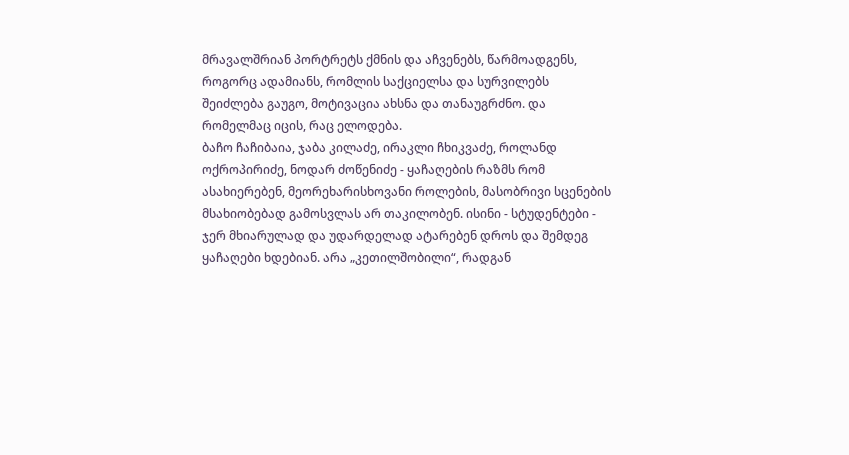მრავალშრიან პორტრეტს ქმნის და აჩვენებს, წარმოადგენს, როგორც ადამიანს, რომლის საქციელსა და სურვილებს შეიძლება გაუგო, მოტივაცია ახსნა და თანაუგრძნო. და რომელმაც იცის, რაც ელოდება.
ბაჩო ჩაჩიბაია, ჯაბა კილაძე, ირაკლი ჩხიკვაძე, როლანდ ოქროპირიძე, ნოდარ ძოწენიძე - ყაჩაღების რაზმს რომ ასახიერებენ, მეორეხარისხოვანი როლების, მასობრივი სცენების მსახიობებად გამოსვლას არ თაკილობენ. ისინი - სტუდენტები - ჯერ მხიარულად და უდარდელად ატარებენ დროს და შემდეგ ყაჩაღები ხდებიან. არა „კეთილშობილი“, რადგან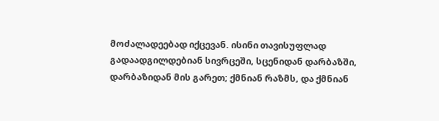მოძალადეებად იქცევან. ისინი თავისუფლად გადაადგილდებიან სივრცეში, სცენიდან დარბაზში, დარბაზიდან მის გარეთ; ქმნიან რაზმს, და ქმნიან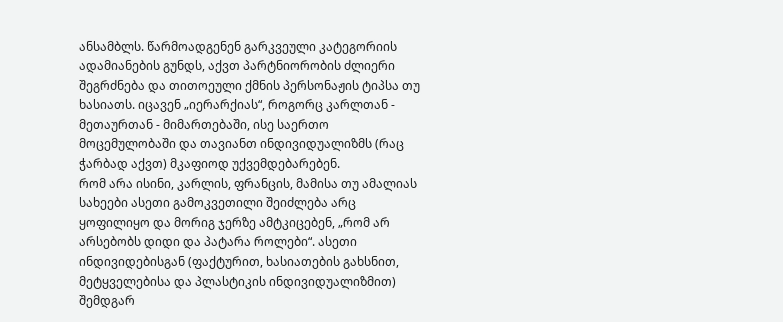ანსამბლს. წარმოადგენენ გარკვეული კატეგორიის ადამიანების გუნდს, აქვთ პარტნიორობის ძლიერი შეგრძნება და თითოეული ქმნის პერსონაჟის ტიპსა თუ ხასიათს. იცავენ „იერარქიას“, როგორც კარლთან - მეთაურთან - მიმართებაში, ისე საერთო მოცემულობაში და თავიანთ ინდივიდუალიზმს (რაც ჭარბად აქვთ) მკაფიოდ უქვემდებარებენ.
რომ არა ისინი, კარლის, ფრანცის, მამისა თუ ამალიას სახეები ასეთი გამოკვეთილი შეიძლება არც ყოფილიყო და მორიგ ჯერზე ამტკიცებენ, „რომ არ არსებობს დიდი და პატარა როლები“. ასეთი ინდივიდებისგან (ფაქტურით, ხასიათების გახსნით, მეტყველებისა და პლასტიკის ინდივიდუალიზმით) შემდგარ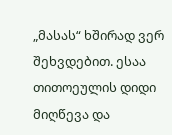„მასას“ ხშირად ვერ შეხვდებით. ესაა თითოეულის დიდი მიღწევა და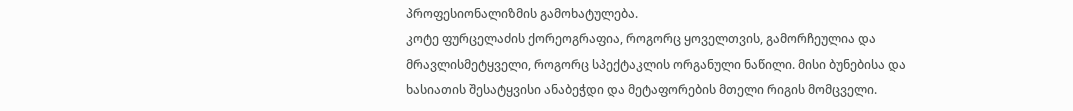პროფესიონალიზმის გამოხატულება.
კოტე ფურცელაძის ქორეოგრაფია, როგორც ყოველთვის, გამორჩეულია და მრავლისმეტყველი, როგორც სპექტაკლის ორგანული ნაწილი. მისი ბუნებისა და ხასიათის შესატყვისი ანაბეჭდი და მეტაფორების მთელი რიგის მომცველი.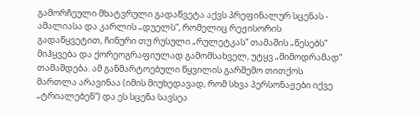გამორჩეული მხატვრული გადაწვეტა აქვს პრეფინალურ სცენას - ამალიასა და კარლის „დუელს“, რომელიც რეჟისორის გადაწყვეტით, ჩინური თუ რუსული „რულეტკას“ თამაშის „წესებს“ მიჰყვება და ქორეოგრაფიულად გამომსახველ, უტყვ „მიმოდრამად“ თამაშდება. ამ განმარტოებული წყვილის გარშემო თითქოს მართლა არავინაა (იმის მიუხედავად, რომ სხვა პერსონაჟები იქვე „ტრიალებენ“) და ეს სცენა სავსეა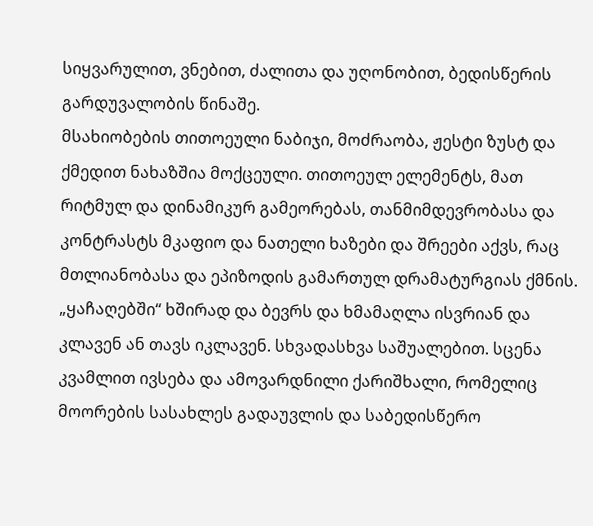სიყვარულით, ვნებით, ძალითა და უღონობით, ბედისწერის გარდუვალობის წინაშე.
მსახიობების თითოეული ნაბიჯი, მოძრაობა, ჟესტი ზუსტ და ქმედით ნახაზშია მოქცეული. თითოეულ ელემენტს, მათ რიტმულ და დინამიკურ გამეორებას, თანმიმდევრობასა და კონტრასტს მკაფიო და ნათელი ხაზები და შრეები აქვს, რაც მთლიანობასა და ეპიზოდის გამართულ დრამატურგიას ქმნის.
„ყაჩაღებში“ ხშირად და ბევრს და ხმამაღლა ისვრიან და კლავენ ან თავს იკლავენ. სხვადასხვა საშუალებით. სცენა კვამლით ივსება და ამოვარდნილი ქარიშხალი, რომელიც მოორების სასახლეს გადაუვლის და საბედისწერო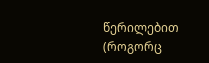წერილებით (როგორც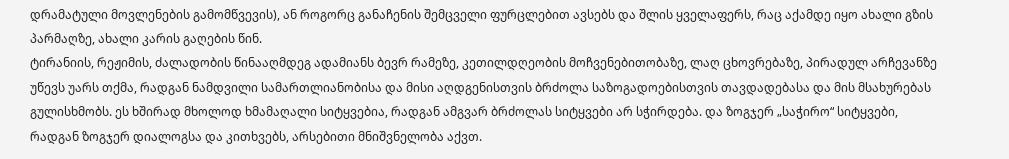დრამატული მოვლენების გამომწვევის), ან როგორც განაჩენის შემცველი ფურცლებით ავსებს და შლის ყველაფერს, რაც აქამდე იყო ახალი გზის პარმაღზე, ახალი კარის გაღების წინ.
ტირანიის, რეჟიმის, ძალადობის წინააღმდეგ ადამიანს ბევრ რამეზე, კეთილდღეობის მოჩვენებითობაზე, ლაღ ცხოვრებაზე, პირადულ არჩევანზე უწევს უარს თქმა, რადგან ნამდვილი სამართლიანობისა და მისი აღდგენისთვის ბრძოლა საზოგადოებისთვის თავდადებასა და მის მსახურებას გულისხმობს. ეს ხშირად მხოლოდ ხმამაღალი სიტყვებია, რადგან ამგვარ ბრძოლას სიტყვები არ სჭირდება. და ზოგჯერ „საჭირო“ სიტყვები, რადგან ზოგჯერ დიალოგსა და კითხვებს, არსებითი მნიშვნელობა აქვთ.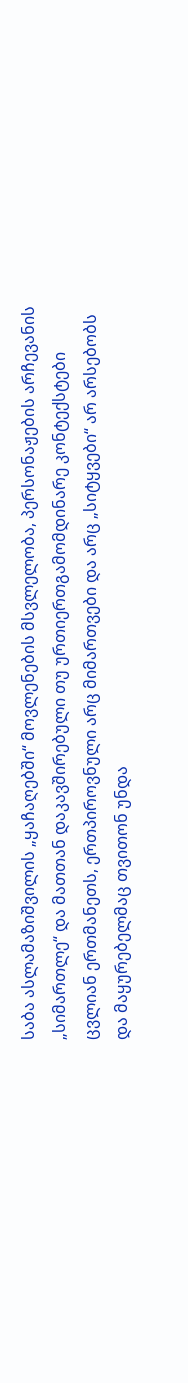საბა ასლამაზიშვილის „ყაჩაღებში“ მოვლენების მსვლელობა, პერსონაჟების არჩევანის „სიმართლე“ და მათთან დაკავშირებული თუ ურთიერთგამომდინარე კონტექსტები ცვლიან ერთმანეთს, ერთპიროვნული არც მიმართვები და არც „სიტყვები“ არ არსებობს და მაყურებელმაც თვითონ უნდა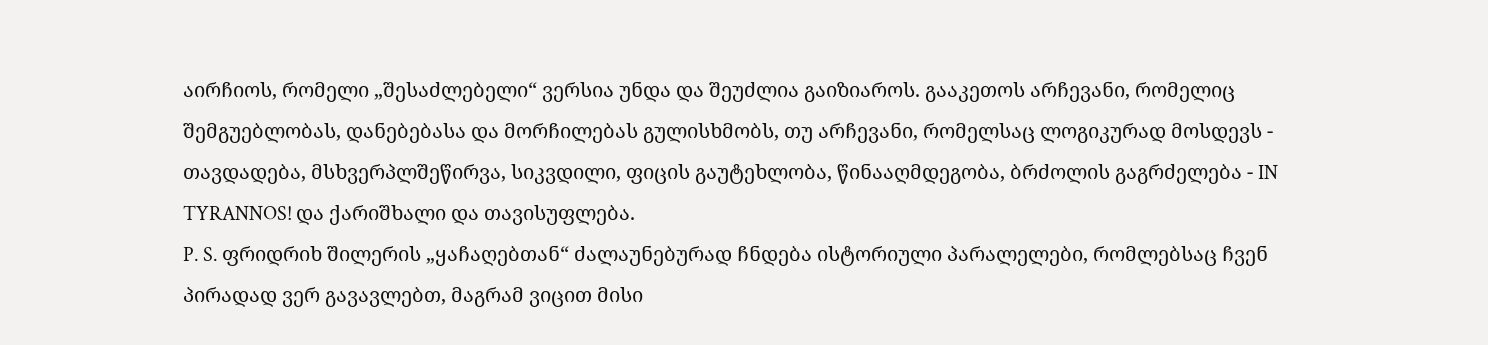აირჩიოს, რომელი „შესაძლებელი“ ვერსია უნდა და შეუძლია გაიზიაროს. გააკეთოს არჩევანი, რომელიც შემგუებლობას, დანებებასა და მორჩილებას გულისხმობს, თუ არჩევანი, რომელსაც ლოგიკურად მოსდევს - თავდადება, მსხვერპლშეწირვა, სიკვდილი, ფიცის გაუტეხლობა, წინააღმდეგობა, ბრძოლის გაგრძელება - IN TYRANNOS! და ქარიშხალი და თავისუფლება.
P. S. ფრიდრიხ შილერის „ყაჩაღებთან“ ძალაუნებურად ჩნდება ისტორიული პარალელები, რომლებსაც ჩვენ პირადად ვერ გავავლებთ, მაგრამ ვიცით მისი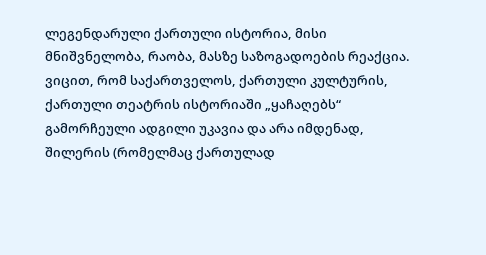ლეგენდარული ქართული ისტორია, მისი მნიშვნელობა, რაობა, მასზე საზოგადოების რეაქცია. ვიცით, რომ საქართველოს, ქართული კულტურის, ქართული თეატრის ისტორიაში „ყაჩაღებს“ გამორჩეული ადგილი უკავია და არა იმდენად, შილერის (რომელმაც ქართულად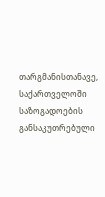თარგმანისთანავე, საქართველოში საზოგადოების განსაკუთრებული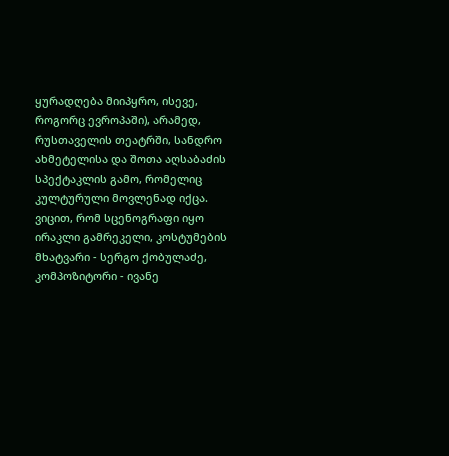ყურადღება მიიპყრო, ისევე, როგორც ევროპაში), არამედ, რუსთაველის თეატრში, სანდრო ახმეტელისა და შოთა აღსაბაძის სპექტაკლის გამო, რომელიც კულტურული მოვლენად იქცა. ვიცით, რომ სცენოგრაფი იყო ირაკლი გამრეკელი, კოსტუმების მხატვარი - სერგო ქობულაძე, კომპოზიტორი - ივანე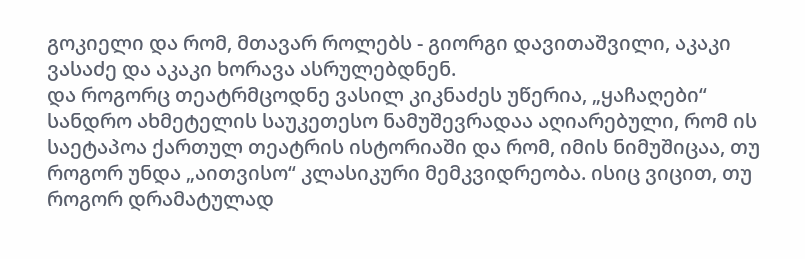გოკიელი და რომ, მთავარ როლებს - გიორგი დავითაშვილი, აკაკი ვასაძე და აკაკი ხორავა ასრულებდნენ.
და როგორც თეატრმცოდნე ვასილ კიკნაძეს უწერია, „ყაჩაღები“ სანდრო ახმეტელის საუკეთესო ნამუშევრადაა აღიარებული, რომ ის საეტაპოა ქართულ თეატრის ისტორიაში და რომ, იმის ნიმუშიცაა, თუ როგორ უნდა „აითვისო“ კლასიკური მემკვიდრეობა. ისიც ვიცით, თუ როგორ დრამატულად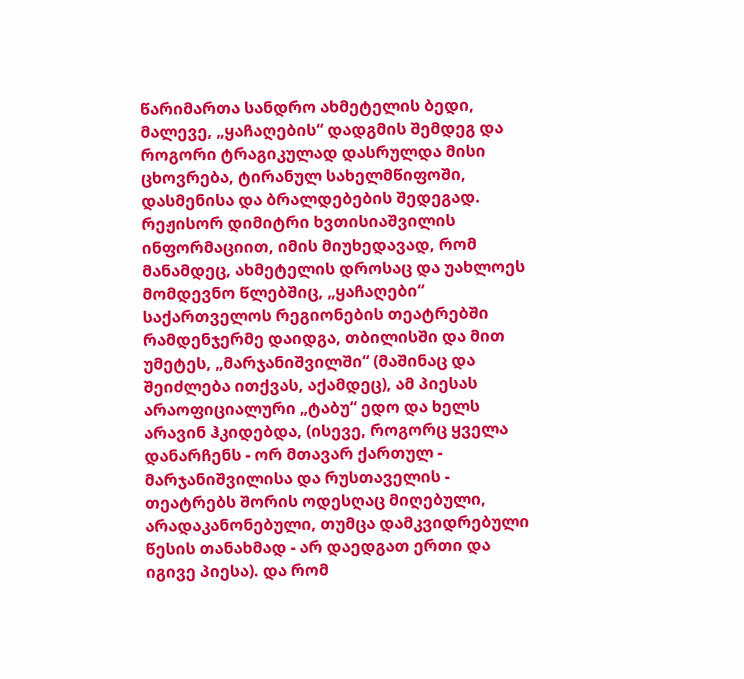წარიმართა სანდრო ახმეტელის ბედი, მალევე, „ყაჩაღების“ დადგმის შემდეგ და როგორი ტრაგიკულად დასრულდა მისი ცხოვრება, ტირანულ სახელმწიფოში, დასმენისა და ბრალდებების შედეგად.
რეჟისორ დიმიტრი ხვთისიაშვილის ინფორმაციით, იმის მიუხედავად, რომ მანამდეც, ახმეტელის დროსაც და უახლოეს მომდევნო წლებშიც, „ყაჩაღები“ საქართველოს რეგიონების თეატრებში რამდენჯერმე დაიდგა, თბილისში და მით უმეტეს, „მარჯანიშვილში“ (მაშინაც და შეიძლება ითქვას, აქამდეც), ამ პიესას არაოფიციალური „ტაბუ“ ედო და ხელს არავინ ჰკიდებდა, (ისევე, როგორც ყველა დანარჩენს - ორ მთავარ ქართულ - მარჯანიშვილისა და რუსთაველის - თეატრებს შორის ოდესღაც მიღებული, არადაკანონებული, თუმცა დამკვიდრებული წესის თანახმად - არ დაედგათ ერთი და იგივე პიესა). და რომ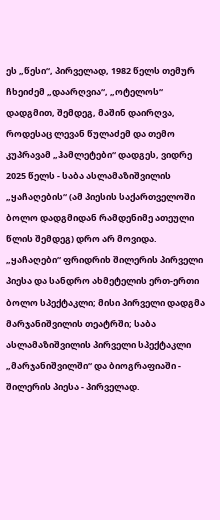ეს „წესი“, პირველად, 1982 წელს თემურ ჩხეიძემ „დაარღვია“, „ოტელოს“ დადგმით, შემდეგ, მაშინ დაირღვა, როდესაც ლევან წულაძემ და თემო კუპრავამ „ჰამლეტები“ დადგეს, ვიდრე 2025 წელს - საბა ასლამაზიშვილის „ყაჩაღების“ (ამ პიესის საქართველოში ბოლო დადგმიდან რამდენიმე ათეული წლის შემდეგ) დრო არ მოვიდა.
„ყაჩაღები“ ფრიდრიხ შილერის პირველი პიესა და სანდრო ახმეტელის ერთ-ერთი ბოლო სპექტაკლი; მისი პირველი დადგმა მარჯანიშვილის თეატრში; საბა ასლამაზიშვილის პირველი სპექტაკლი „მარჯანიშვილში“ და ბიოგრაფიაში - შილერის პიესა - პირველად.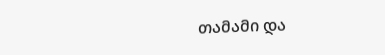თამამი და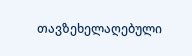თავზეხელაღებული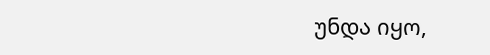უნდა იყო,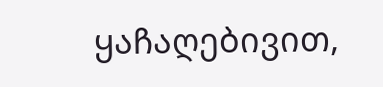ყაჩაღებივით,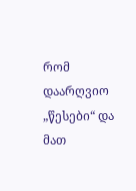რომ დაარღვიო „წესები“ და მათ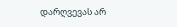დარღვევას არ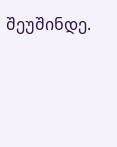შეუშინდე.